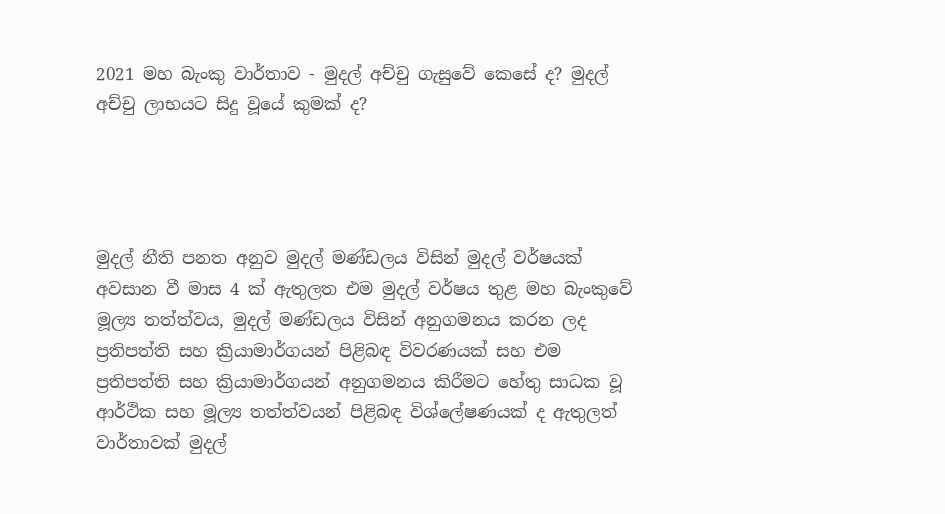2021 මහ බැංකු වාර්තාව - මුදල් අච්චු ගැසුවේ කෙසේ ද? මුදල් අච්චු ලාභයට සිදු වූයේ කුමක් ද?




මුදල් නීති පනත අනුව මුදල් මණ්ඩලය විසින් මුදල් වර්ෂයක් අවසාන වී මාස 4 ක් ඇතුලත එම මුදල් වර්ෂය තුළ මහ බැංකුවේ මූල්‍ය තත්ත්වය, මුදල් මණ්ඩලය විසින් අනුගමනය කරන ලද ප්‍රතිපත්ති සහ ක්‍රියාමාර්ගයන් පිළිබඳ විවරණයක් සහ එම ප්‍රතිපත්ති සහ ක්‍රියාමාර්ගයන් අනුගමනය කිරීමට හේතු සාධක වූ ආර්ථික සහ මූල්‍ය තත්ත්වයන් පිළිබඳ විශ්ලේෂණයක් ද ඇතුලත් වාර්තාවක් මුදල්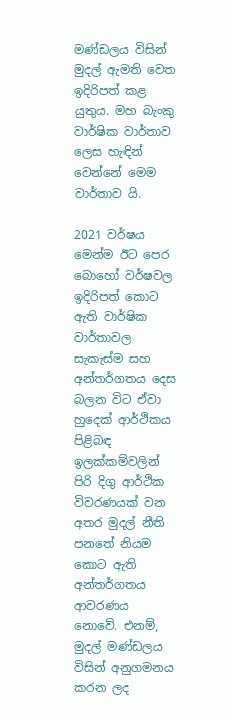මණ්ඩලය විසින් මුදල් ඇමති වෙත ඉදිරිපත් කළ යුතුය. මහ බැංකු වාර්ෂික වාර්තාව ලෙස හැඳින් වෙන්නේ මෙම වාර්තාව යි.

2021 වර්ෂය මෙන්ම ඊට පෙර බොහෝ වර්ෂවල ඉදිරිපත් කොට ඇති වාර්ෂික වාර්තාවල සැකැස්ම සහ අන්තර්ගතය දෙස බලන විට ඒවා හුදෙක් ආර්ථිකය පිළිබඳ ඉලක්කම්වලින් පිරි දිගු ආර්ථික විවරණයක් වන අතර මුදල් නීති පනතේ නියම කොට ඇති අන්තර්ගතය ආවරණය නොවේ. එනම්, මුදල් මණ්ඩලය විසින් අනුගමනය කරන ලද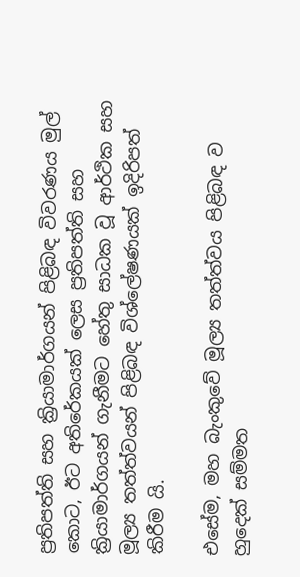ප්‍රතිපත්ති සහ ක්‍රියාමාර්ගයන් පිළිබඳ විවරණය මුල් කොට, ඊට අතිරේකයක් ලෙස ප්‍රතිපත්ති සහ ක්‍රියාමාර්ගයන් ගැනීමට හේතු සාධක වූ ආර්ථික සහ මූල්‍ය තත්ත්වයන් පිළිබඳ විශ්ලේෂණයක් ඉදිරිපත් කිරීම යි.

එසේම, මහ බැංකුවේ මූල්‍ය තත්ත්වය පිළිබඳ ව හුදෙක් සම්මත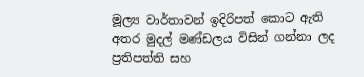මූල්‍ය වාර්තාවන් ඉදිරිපත් කොට ඇති අතර මුදල් මණ්ඩලය විසින් ගන්නා ලද ප්‍රතිපත්ති සහ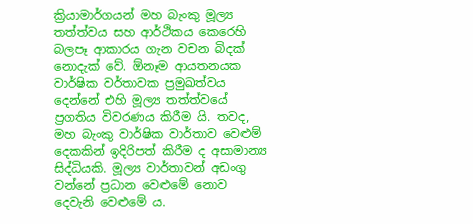ක්‍රියාමාර්ගයන් මහ බැංකු මූල්‍ය තත්ත්වය සහ ආර්ථිකය කෙරෙහි බලපෑ ආකාරය ගැන වචන බිදක් නොදැක් වේ. ඕනෑම ආයතනයක වාර්ෂික වර්තාවක ප්‍රමුඛත්වය දෙන්නේ එහි මූල්‍ය තත්ත්වයේ ප්‍රගතිය විවරණය කිරීම යි. තවද, මහ බැංකු වාර්ෂික වාර්තාව වෙළුම් දෙකකින් ඉදිරිපත් කිරීම ද අසාමාන්‍ය සිද්ධියකි. මූල්‍ය වාර්තාවන් අඩංගු වන්නේ ප්‍රධාන වෙළුමේ නොව දෙවැනි වෙළුමේ ය.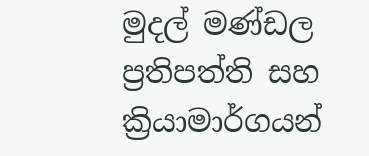මුදල් මණ්ඩල ප්‍රතිපත්ති සහ ක්‍රියාමාර්ගයන්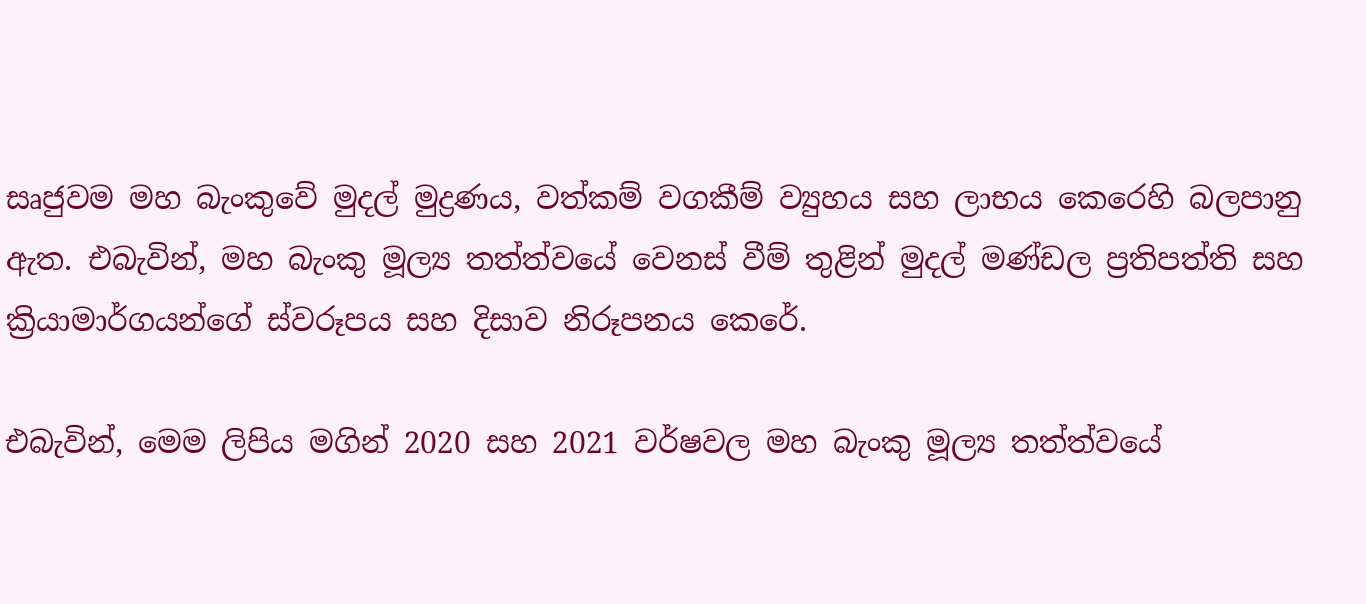සෘජුවම මහ බැංකුවේ මුදල් මුද්‍රණය, වත්කම් වගකීම් ව්‍යුහය සහ ලාභය කෙරෙහි බලපානු ඇත. එබැවින්, මහ බැංකු මූල්‍ය තත්ත්වයේ වෙනස් වීම් තුළින් මුදල් මණ්ඩල ප්‍රතිපත්ති සහ ක්‍රියාමාර්ගයන්ගේ ස්වරූපය සහ දිසාව නිරූපනය කෙරේ.

එබැවින්, මෙම ලිපිය මගින් 2020 සහ 2021 වර්ෂවල මහ බැංකු මූල්‍ය තත්ත්වයේ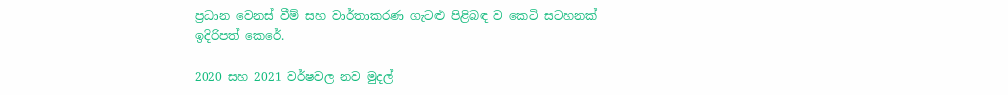ප්‍රධාන වෙනස් වීම් සහ වාර්තාකරණ ගැටළු පිළිබඳ ව කෙටි සටහනක් ඉදිරිපත් කෙරේ.

2020 සහ 2021 වර්ෂවල නව මුදල්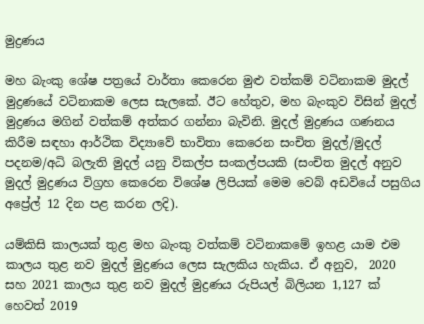මුද්‍රණය

මහ බැංකු ශේෂ පත්‍රයේ වාර්තා කෙරෙන මුළු වත්කම් වටිනාකම මුදල් මුද්‍රණයේ වටිනාකම ලෙස සැලකේ. ඊට හේතුව, මහ බැංකුව විසින් මුදල් මුද්‍රණය මගින් වත්කම් අත්කර ගන්නා බැවිනි. මුදල් මුද්‍රණය ගණනය කිරීම සඳහා ආර්ථික විද්‍යාවේ භාවිතා කෙරෙන සංචිත මුදල්/මුදල් පදනම/අධි බලැති මුදල් යනු විකල්ප සංකල්පයකි (සංචිත මුදල් අනුව මුදල් මුද්‍රණය විග්‍රහ කෙරෙන විශේෂ ලිපියක් මෙම වෙබ් අඩවියේ පසුගිය අප්‍රේල් 12 දින පළ කරන ලදි).

යම්කිසි කාලයක් තුළ මහ බැංකු වත්කම් වටිනාකමේ ඉහළ යාම එම කාලය තුළ නව මුදල් මුද්‍රණය ලෙස සැලකිය හැකිය. ඒ අනුව,  2020 සහ 2021 කාලය තුළ නව මුදල් මුද්‍රණය රුපියල් බිලියන 1,127 ක් හෙවත් 2019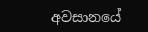අවසානයේ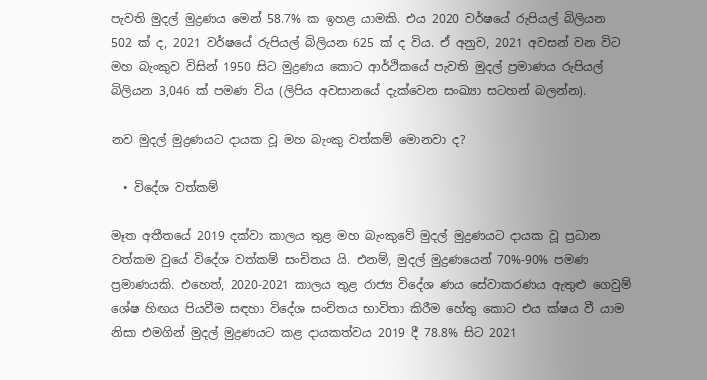පැවති මුදල් මුද්‍රණය මෙන් 58.7% ක ඉහළ යාමකි. එය 2020 වර්ෂයේ රුපියල් බිලියන 502 ක් ද, 2021 වර්ෂයේ රුපියල් බිලියන 625 ක් ද විය. ඒ අනුව, 2021 අවසන් වන විට මහ බැංකුව විසින් 1950 සිට මුද්‍රණය කොට ආර්ථිකයේ පැවති මුදල් ප්‍රමාණය රුපියල් බිලියන 3,046 ක් පමණ විය (ලිපිය අවසානයේ දැක්වෙන සංඛ්‍යා සටහන් බලන්න).

නව මුදල් මුද්‍රණයට දායක වූ මහ බැංකු වත්කම් මොනවා ද?

  • විදේශ වත්කම්

මෑත අතීතයේ 2019 දක්වා කාලය තුළ මහ බැංකුවේ මුදල් මුද්‍රණයට දායක වූ ප්‍රධාන වත්කම වුයේ විදේශ වත්කම් සංචිතය යි. එනම්, මුදල් මුද්‍රණයෙන් 70%-90% පමණ ප්‍රමාණයකි. එහෙත්, 2020-2021 කාලය තුළ රාජ්‍ය විදේශ ණය සේවාකරණය ඇතුළු ගෙවුම් ශේෂ හිඟය පියවීම සඳහා විදේශ සංචිතය භාවිතා කිරීම හේතු කොට එය ක්ෂය වී යාම නිසා එමගින් මුදල් මුද්‍රණයට කළ දායකත්වය 2019 දී 78.8% සිට 2021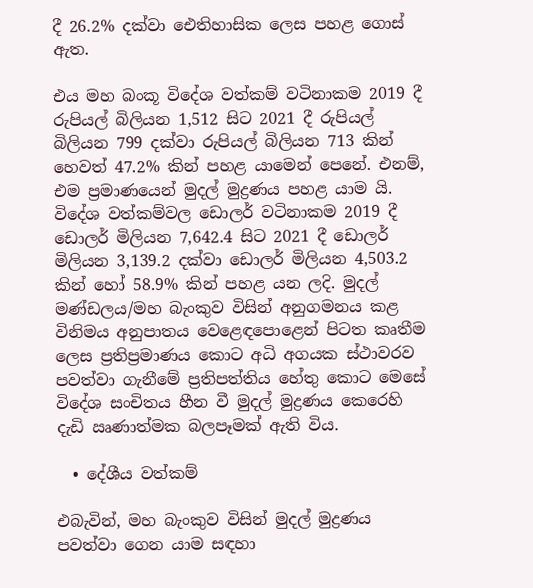දී 26.2% දක්වා ඓතිහාසික ලෙස පහළ ගොස් ඇත.

එය මහ බංකූ විදේශ වත්කම් වටිනාකම 2019 දී රුපියල් බිලියන 1,512 සිට 2021 දී රුපියල් බිලියන 799 දක්වා රුපියල් බිලියන 713 කින් හෙවත් 47.2% කින් පහළ යාමෙන් පෙනේ. එනම්, එම ප්‍රමාණයෙන් මුදල් මුද්‍රණය පහළ යාම යි. විදේශ වත්කම්වල ඩොලර් වටිනාකම 2019 දී ඩොලර් මිලියන 7,642.4 සිට 2021 දී ඩොලර් මිලියන 3,139.2 දක්වා ඩොලර් මිලියන 4,503.2 කින් හෝ 58.9% කින් පහළ යන ලදි. මුදල් මණ්ඩලය/මහ බැංකුව විසින් අනුගමනය කළ විනිමය අනුපාතය වෙළෙඳපොළෙන් පිටත කෘතීම ලෙස ප්‍රතිප්‍රමාණය කොට අධි අගයක ස්ථාවරව පවත්වා ගැනීමේ ප්‍රතිපත්තිය හේතු කොට මෙසේ විදේශ සංචිතය හීන වී මුදල් මුද්‍රණය කෙරෙහි දැඩි ඍණාත්මක බලපෑමක් ඇති විය.

  • දේශීය වත්කම්

එබැවින්, මහ බැංකුව විසින් මුදල් මුද්‍රණය පවත්වා ගෙන යාම සඳහා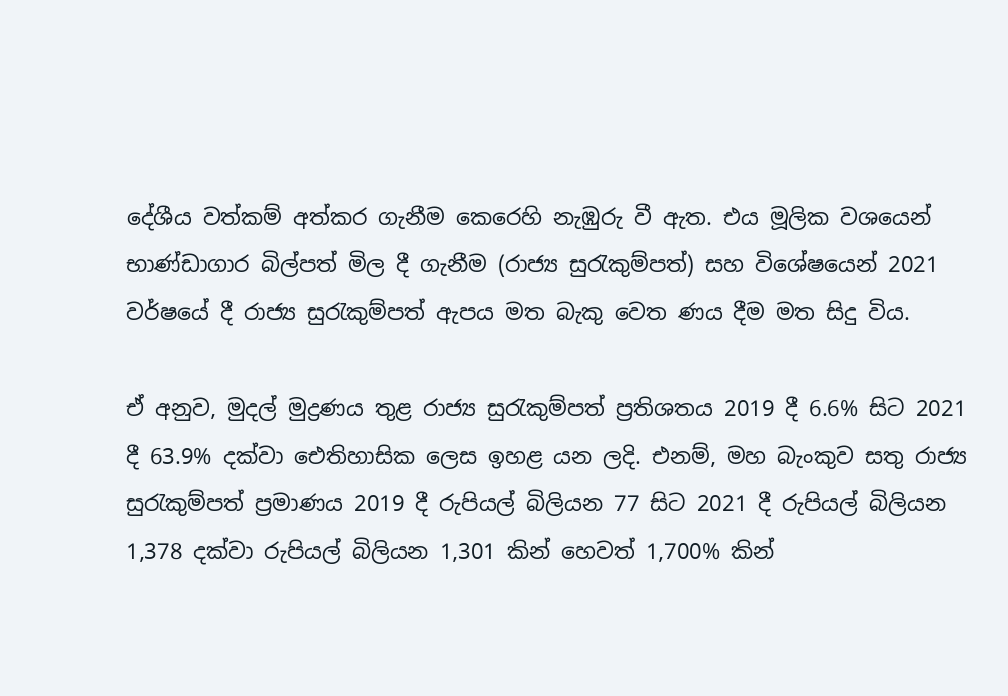දේශීය වත්කම් අත්කර ගැනීම කෙරෙහි නැඹුරු වී ඇත. එය මූලික වශයෙන් භාණ්ඩාගාර බිල්පත් මිල දී ගැනීම (රාජ්‍ය සුරැකුම්පත්) සහ විශේෂයෙන් 2021 වර්ෂයේ දී රාජ්‍ය සුරැකුම්පත් ඇපය මත බැකු වෙත ණය දීම මත සිදු විය.

ඒ අනුව, මුදල් මුද්‍රණය තුළ රාජ්‍ය සුරැකුම්පත් ප්‍රතිශතය 2019 දී 6.6% සිට 2021 දී 63.9% දක්වා ඓතිහාසික ලෙස ඉහළ යන ලදි. එනම්, මහ බැංකුව සතු රාජ්‍ය සුරැකුම්පත් ප්‍රමාණය 2019 දී රුපියල් බිලියන 77 සිට 2021 දී රුපියල් බිලියන 1,378 දක්වා රුපියල් බිලියන 1,301 කින් හෙවත් 1,700% කින්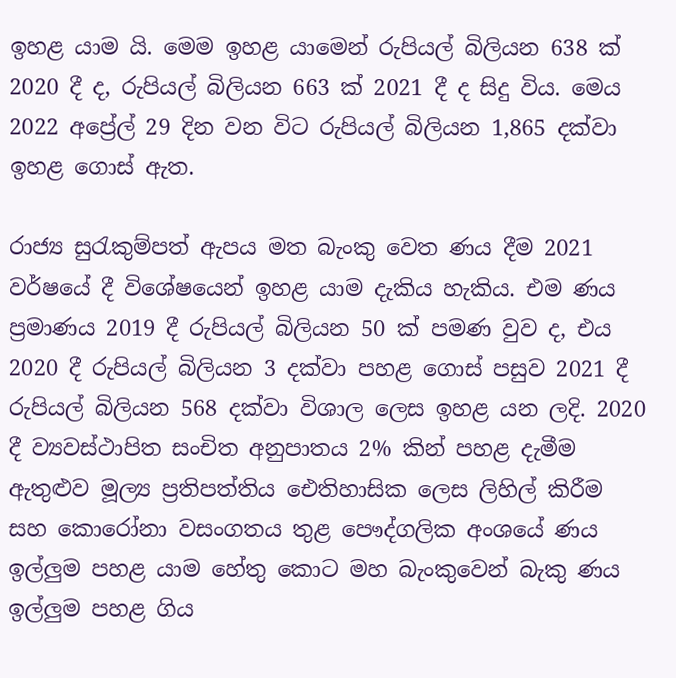ඉහළ යාම යි. මෙම ඉහළ යාමෙන් රුපියල් බිලියන 638 ක් 2020 දී ද, රුපියල් බිලියන 663 ක් 2021 දී ද සිදු විය. මෙය 2022 අප්‍රේල් 29 දින වන විට රුපියල් බිලියන 1,865 දක්වා ඉහළ ගොස් ඇත.

රාජ්‍ය සුරැකුම්පත් ඇපය මත බැංකු වෙත ණය දීම 2021 වර්ෂයේ දී විශේෂයෙන් ඉහළ යාම දැකිය හැකිය. එම ණය ප්‍රමාණය 2019 දී රුපියල් බිලියන 50 ක් පමණ වුව ද, එය 2020 දී රුපියල් බිලියන 3 දක්වා පහළ ගොස් පසුව 2021 දී රුපියල් බිලියන 568 දක්වා විශාල ලෙස ඉහළ යන ලදි. 2020 දී ව්‍යවස්ථාපිත සංචිත අනුපාතය 2% කින් පහළ දැමීම ඇතුළුව මූල්‍ය ප්‍රතිපත්තිය ඓතිහාසික ලෙස ලිහිල් කිරීම සහ කොරෝනා වසංගතය තුළ පෞද්ගලික අංශයේ ණය ඉල්ලුම පහළ යාම හේතු කොට මහ බැංකුවෙන් බැකු ණය ඉල්ලුම පහළ ගිය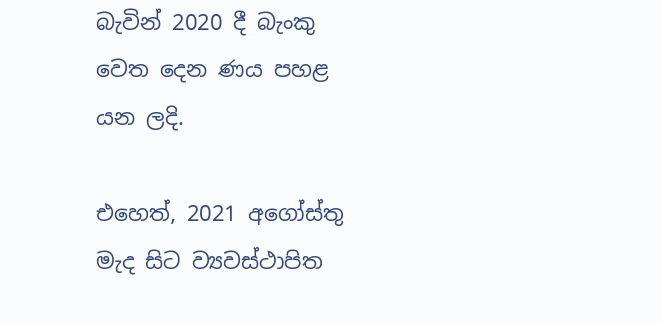බැවින් 2020 දී බැංකු වෙත දෙන ණය පහළ යන ලදි.

එහෙත්, 2021 අගෝස්තු මැද සිට ව්‍යවස්ථාපිත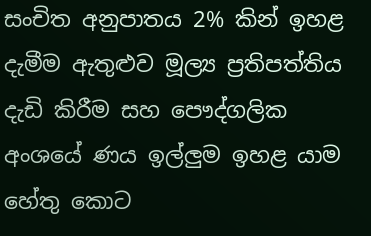සංචිත අනුපාතය 2% කින් ඉහළ දැමීම ඇතුළුව මූල්‍ය ප්‍රතිපත්තිය දැඩි කිරීම සහ පෞද්ගලික අංශයේ ණය ඉල්ලුම ඉහළ යාම හේතු කොට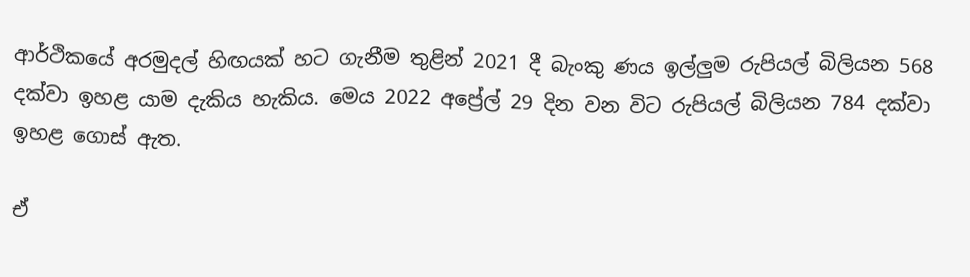ආර්ථිකයේ අරමුදල් හිඟයක් හට ගැනීම තුළින් 2021 දී බැංකු ණය ඉල්ලුම රුපියල් බිලියන 568 දක්වා ඉහළ යාම දැකිය හැකිය. මෙය 2022 අප්‍රේල් 29 දින වන විට රුපියල් බිලියන 784 දක්වා ඉහළ ගොස් ඇත.

ඒ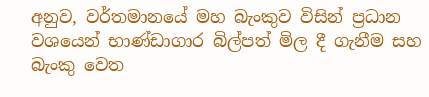අනුව, වර්තමානයේ මහ බැංකුව විසින් ප්‍රධාන වශයෙන් භාණ්ඩාගාර බිල්පත් මිල දී ගැනීම සහ බැංකු වෙත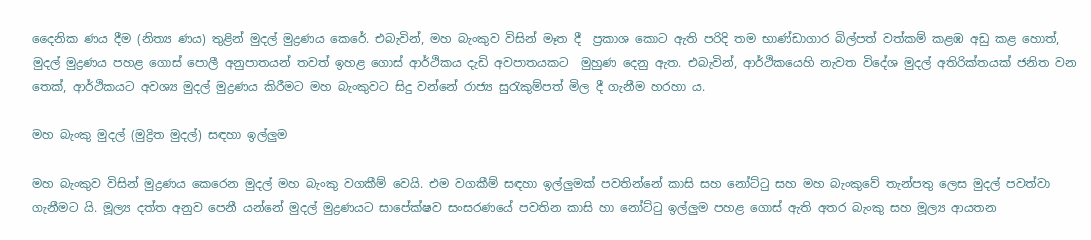දෛනික ණය දීම (නිත්‍ය ණය) තුළින් මුදල් මුද්‍රණය කෙරේ. එබැවින්, මහ බැංකුව විසින් මෑත දී  ප්‍රකාශ කොට ඇති පරිදි තම භාණ්ඩාගාර බිල්පත් වත්කම් කළඹ අඩු කළ හොත්, මුදල් මුද්‍රණය පහළ ගොස් පොලී අනුපාතයන් තවත් ඉහළ ගොස් ආර්ථිකය දැඩි අවපාතයකට  මුහුණ දෙනු ඇත. එබැවින්, ආර්ථිකයෙහි නැවත විදේශ මුදල් අතිරික්තයක් ජනිත වන තෙක්, ආර්ථිකයට අවශ්‍ය මුදල් මුද්‍රණය කිරීමට මහ බැංකුවට සිදු වන්නේ රාජ්‍ය සුරැකුම්පත් මිල දී ගැනීම හරහා ය.

මහ බැංකු මුදල් (මුද්‍රිත මුදල්) සඳහා ඉල්ලුම

මහ බැංකුව විසින් මුද්‍රණය කෙරෙන මුදල් මහ බැංකු වගකීම් වෙයි. එම වගකීම් සඳහා ඉල්ලුමක් පවතින්නේ කාසි සහ නෝට්ටු සහ මහ බැංකුවේ තැන්පතු ලෙස මුදල් පවත්වා ගැනීමට යි. මූල්‍ය දත්ත අනුව පෙනී යන්නේ මුදල් මුද්‍රණයට සාපේක්ෂව සංසරණයේ පවතින කාසි හා නෝට්ටු ඉල්ලුම පහළ ගොස් ඇති අතර බැංකු සහ මූල්‍ය ආයතන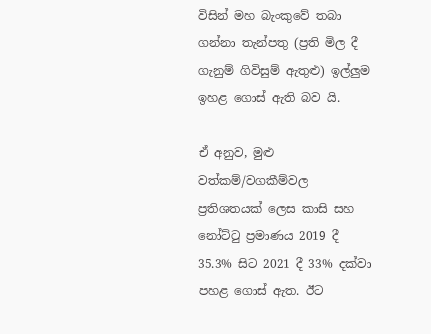විසින් මහ බැංකුවේ තබා ගන්නා තැන්පතු (ප්‍රති මිල දී ගැනුම් ගිවිසුම් ඇතුළු) ඉල්ලුම ඉහළ ගොස් ඇති බව යි.

ඒ අනුව, මුළු වත්කම්/වගකීම්වල ප්‍රතිශතයක් ලෙස කාසි සහ නෝට්ටු ප්‍රමාණය 2019 දී 35.3% සිට 2021 දී 33% දක්වා පහළ ගොස් ඇත. ඊට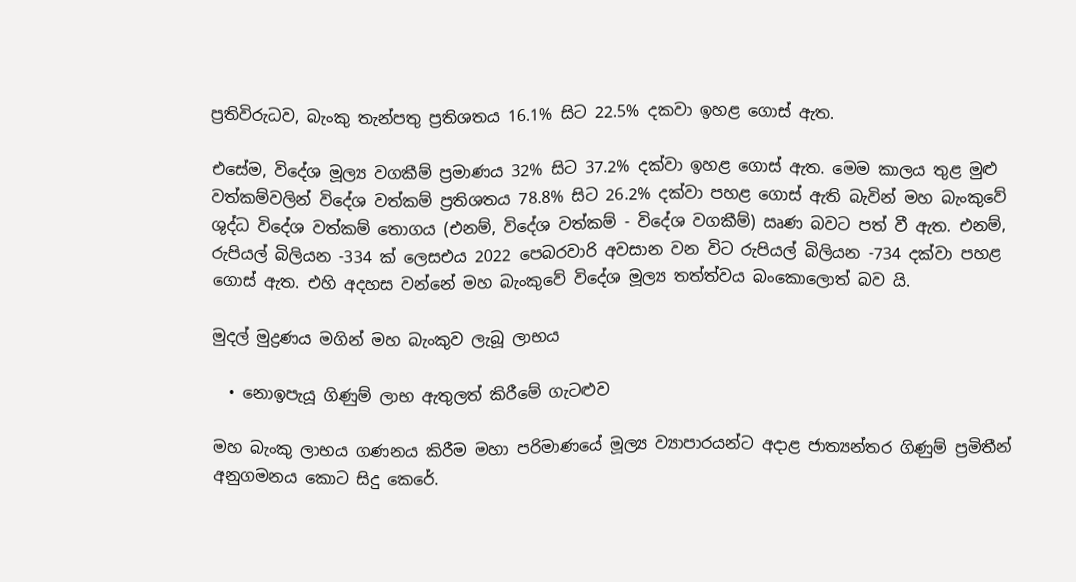ප්‍රතිවිරුධව, බැංකු තැන්පතු ප්‍රතිශතය 16.1% සිට 22.5% දකවා ඉහළ ගොස් ඇත.

එසේම, විදේශ මූල්‍ය වගකීම් ප්‍රමාණය 32% සිට 37.2% දක්වා ඉහළ ගොස් ඇත. මෙම කාලය තුළ මුළු වත්කම්වලින් විදේශ වත්කම් ප්‍රතිශතය 78.8% සිට 26.2% දක්වා පහළ ගොස් ඇති බැවින් මහ බැංකුවේ ශුද්ධ විදේශ වත්කම් තොගය (එනම්, විදේශ වත්කම් - විදේශ වගකීම්) ඍණ බවට පත් වී ඇත. එනම්, රුපියල් බිලියන -334 ක් ලෙසඑය 2022 පෙබරවාරි අවසාන වන විට රුපියල් බිලියන -734 දක්වා පහළ ගොස් ඇත. එහි අදහස වන්නේ මහ බැංකුවේ විදේශ මූල්‍ය තත්ත්වය බංකොලොත් බව යි.

මුදල් මුද්‍රණය මගින් මහ බැංකුව ලැබූ ලාභය

  • නොඉපැයූ ගිණුම් ලාභ ඇතුලත් කිරීමේ ගැටළුව

මහ බැංකු ලාභය ගණනය කිරීම මහා පරිමාණයේ මූල්‍ය ව්‍යාපාරයන්ට අදාළ ජාත්‍යන්තර ගිණුම් ප්‍රමිතීන් අනුගමනය කොට සිදු කෙරේ.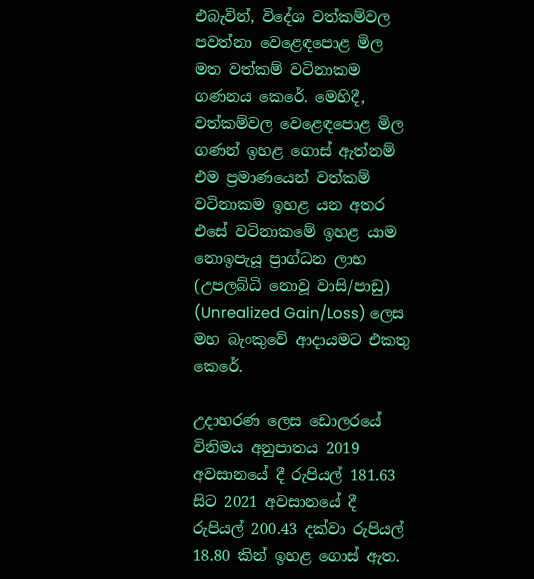එබැවින්, විදේශ වත්කම්වල පවත්නා වෙළෙඳපොළ මිල මත වත්කම් වටිනාකම ගණනය කෙරේ. මෙහිදී, වත්කම්වල වෙළෙඳපොළ මිල ගණන් ඉහළ ගොස් ඇත්නම් එම ප්‍රමාණයෙන් වත්කම් වටිනාකම ඉහළ යන අතර එසේ වටිනාකමේ ඉහළ යාම නොඉපැයූ ප්‍රාග්ධන ලාභ (උපලබ්ධි නොවූ වාසි/පාඩු) (Unrealized Gain/Loss) ලෙස මහ බැංකුවේ ආදායමට එකතු කෙරේ.

උදාහරණ ලෙස ඩොලරයේ විනිමය අනුපාතය 2019 අවසානයේ දී රුපියල් 181.63 සිට 2021 අවසානයේ දී රුපියල් 200.43 දක්වා රුපියල් 18.80 කින් ඉහළ ගොස් ඇත.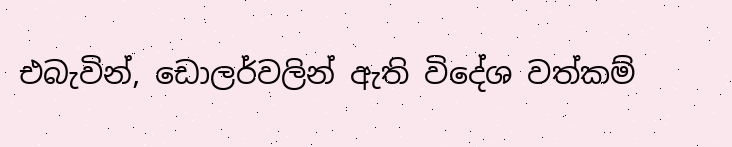එබැවින්, ඩොලර්වලින් ඇති විදේශ වත්කම්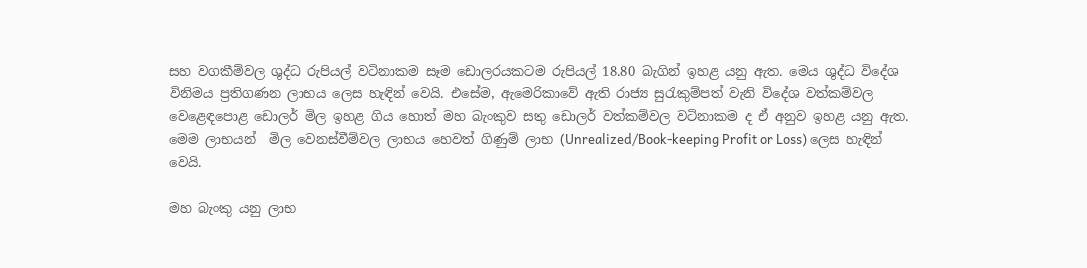සහ වගකීම්වල ශුද්ධ රුපියල් වටිනාකම සෑම ඩොලරයකටම රුපියල් 18.80 බැගින් ඉහළ යනු ඇත. මෙය ශුද්ධ විදේශ විනිමය ප්‍රතිගණන ලාභය ලෙස හැඳින් වෙයි. එසේම, ඇමෙරිකාවේ ඇති රාජ්‍ය සුරැකුම්පත් වැනි විදේශ වත්කම්වල වෙළෙඳපොළ ඩොලර් මිල ඉහළ ගිය හොත් මහ බැංකුව සතු ඩොලර් වත්කම්වල වටිනාකම ද ඒ අනුව ඉහළ යනු ඇත. මෙම ලාභයන්  මිල වෙනස්වීම්වල ලාභය හෙවත් ගිණුම් ලාභ (Unrealized/Book-keeping Profit or Loss) ලෙස හැඳින් වෙයි.

මහ බැංකු යනු ලාභ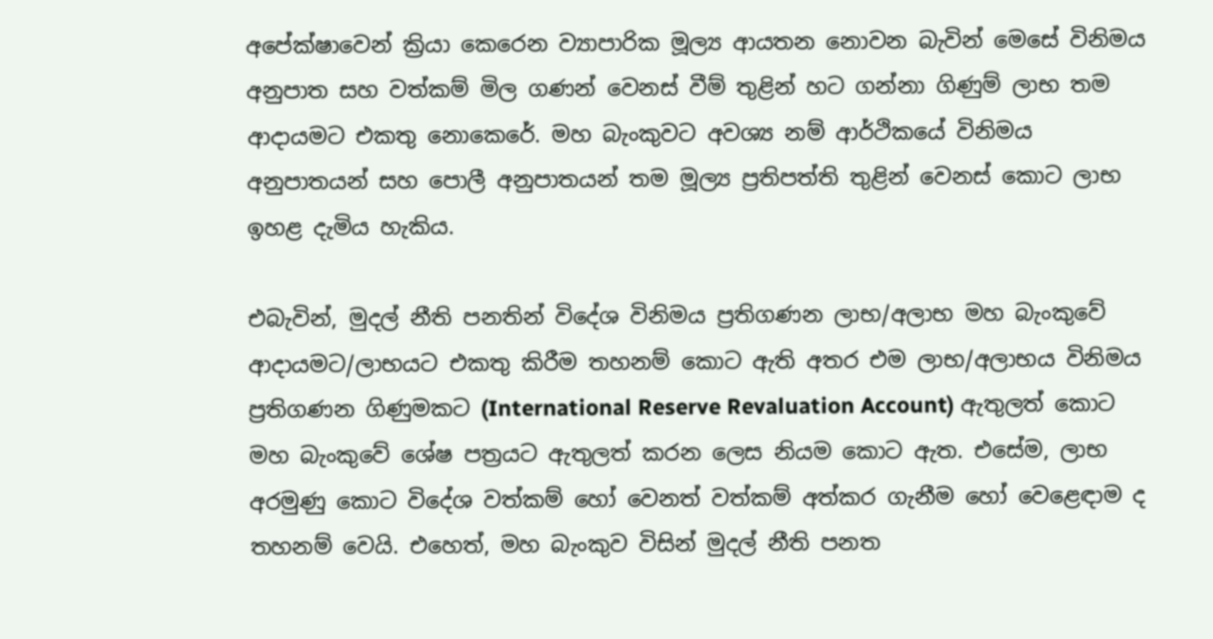අපේක්ෂාවෙන් ක්‍රියා කෙරෙන ව්‍යාපාරික මූල්‍ය ආයතන නොවන බැවින් මෙසේ විනිමය අනුපාත සහ වත්කම් මිල ගණන් වෙනස් වීම් තුළින් හට ගන්නා ගිණුම් ලාභ තම ආදායමට එකතු නොකෙරේ. මහ බැංකුවට අවශ්‍ය නම් ආර්ථිකයේ විනිමය අනුපාතයන් සහ පොලී අනුපාතයන් තම මූල්‍ය ප්‍රතිපත්ති තුළින් වෙනස් කොට ලාභ ඉහළ දැමිය හැකිය.

එබැවින්, මුදල් නීති පනතින් විදේශ විනිමය ප්‍රතිගණන ලාභ/අලාභ මහ බැංකුවේ ආදායමට/ලාභයට එකතු කිරීම තහනම් කොට ඇති අතර එම ලාභ/අලාභය විනිමය ප්‍රතිගණන ගිණුමකට (International Reserve Revaluation Account) ඇතුලත් කොට මහ බැංකුවේ ශේෂ පත්‍රයට ඇතුලත් කරන ලෙස නියම කොට ඇත. එසේම, ලාභ අරමුණු කොට විදේශ වත්කම් හෝ වෙනත් වත්කම් අත්කර ගැනීම හෝ වෙළෙඳාම ද තහනම් වෙයි. එහෙත්, මහ බැංකුව විසින් මුදල් නීති පනත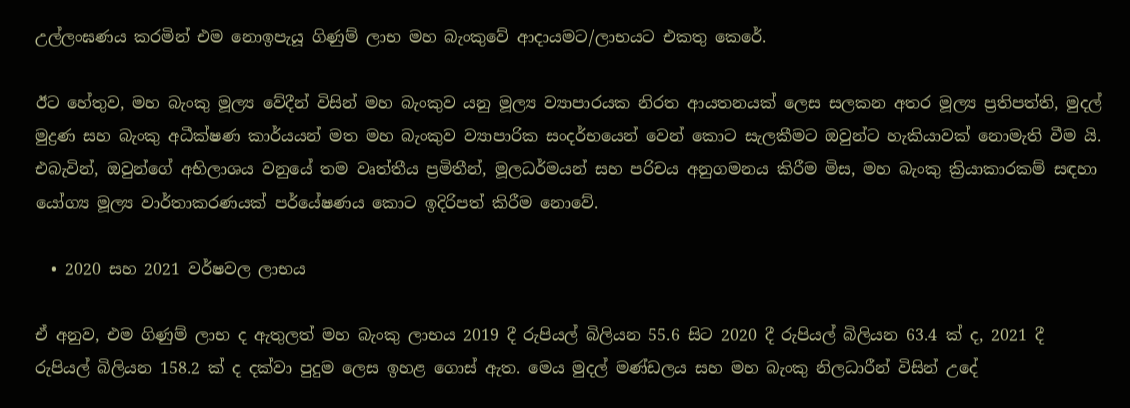උල්ලංඝණය කරමින් එම නොඉපැයූ ගිණුම් ලාභ මහ බැංකුවේ ආදායමට/ලාභයට එකතු කෙරේ.

ඊට හේතුව, මහ බැංකු මූල්‍ය වේදීන් විසින් මහ බැංකුව යනු මූල්‍ය ව්‍යාපාරයක නිරත ආයතනයක් ලෙස සලකන අතර මූල්‍ය ප්‍රතිපත්ති, මුදල් මුද්‍රණ සහ බැංකු අධීක්ෂණ කාර්යයන් මත මහ බැංකුව ව්‍යාපාරික සංදර්භයෙන් වෙන් කොට සැලකීමට ඔවුන්ට හැකියාවක් නොමැති වීම යි. එබැවින්, ඔවුන්ගේ අභිලාශය වනුයේ තම වෘත්තීය ප්‍රමිතීන්, මූලධර්මයන් සහ පරිචය අනුගමනය කිරීම මිස, මහ බැංකු ක්‍රියාකාරකම් සඳහා යෝග්‍ය මූල්‍ය වාර්තාකරණයක් පර්යේෂණය කොට ඉදිරිපත් කිරීම නොවේ.

  • 2020 සහ 2021 වර්ෂවල ලාභය

ඒ අනුව, එම ගිණුම් ලාභ ද ඇතුලත් මහ බැංකු ලාභය 2019 දී රුපියල් බිලියන 55.6 සිට 2020 දී රුපියල් බිලියන 63.4 ක් ද, 2021 දී රුපියල් බිලියන 158.2 ක් ද දක්වා පුදුම ලෙස ඉහළ ගොස් ඇත. මෙය මුදල් මණ්ඩලය සහ මහ බැංකු නිලධාරීන් විසින් උදේ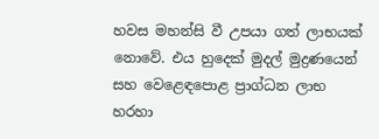හවස මහන්සි වී උපයා ගත් ලාභයක් නොවේ. එය හුදෙක් මුදල් මුද්‍රණයෙන් සහ වෙළෙඳපොළ ප්‍රාග්ධන ලාභ හරහා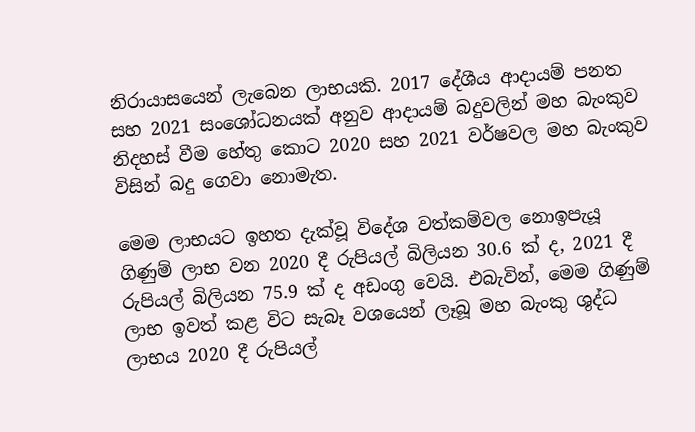නිරායාසයෙන් ලැබෙන ලාභයකි. 2017 දේශීය ආදායම් පනත සහ 2021 සංශෝධනයක් අනුව ආදායම් බදුවලින් මහ බැංකුව නිදහස් වීම හේතු කොට 2020 සහ 2021 වර්ෂවල මහ බැංකුව විසින් බදු ගෙවා නොමැත.

මෙම ලාභයට ඉහත දැක්වූ විදේශ වත්කම්වල නොඉපැයූ ගිණුම් ලාභ වන 2020 දී රුපියල් බිලියන 30.6 ක් ද, 2021 දී රුපියල් බිලියන 75.9 ක් ද අඩංගු වෙයි. එබැවින්, මෙම ගිණුම් ලාභ ඉවත් කළ විට සැබෑ වශයෙන් ලෑබූ මහ බැංකු ශුද්ධ ලාභය 2020 දී රුපියල්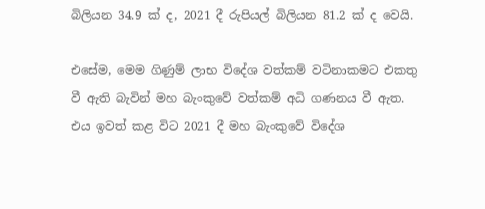බිලියන 34.9 ක් ද, 2021 දී රුපියල් බිලියන 81.2 ක් ද වෙයි.

එසේම, මෙම ගිණුම් ලාභ විදේශ වත්කම් වටිනාකමට එකතු වී ඇති බැවින් මහ බැංකුවේ වත්කම් අධි ගණනය වී ඇත. එය ඉවත් කළ විට 2021 දී මහ බැංකුවේ විදේශ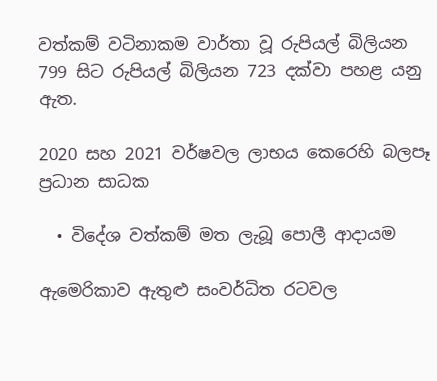වත්කම් වටිනාකම වාර්තා වූ රුපියල් බිලියන 799 සිට රුපියල් බිලියන 723 දක්වා පහළ යනු ඇත.

2020 සහ 2021 වර්ෂවල ලාභය කෙරෙහි බලපෑ ප්‍රධාන සාධක

  • විදේශ වත්කම් මත ලැබූ පොලී ආදායම

ඇමෙරිකාව ඇතුළු සංවර්ධිත රටවල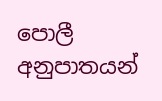පොලී අනුපාතයන්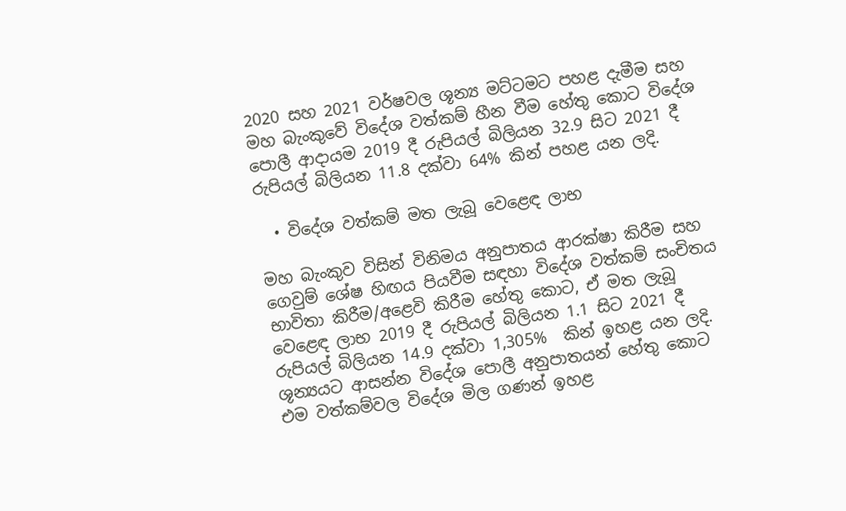2020 සහ 2021 වර්ෂවල ශූන්‍ය මට්ටමට පහළ දැමීම සහ මහ බැංකුවේ විදේශ වත්කම් හීන වීම හේතු කොට විදේශ පොලී ආදායම 2019 දී රුපියල් බිලියන 32.9 සිට 2021 දී රුපියල් බිලියන 11.8 දක්වා 64% කින් පහළ යන ලදි.

  • විදේශ වත්කම් මත ලැබූ වෙළෙඳ ලාභ

මහ බැංකුව විසින් විනිමය අනුපාතය ආරක්ෂා කිරීම සහ ගෙවුම් ශේෂ හිඟය පියවීම සඳහා විදේශ වත්කම් සංචිතය භාවිතා කිරීම/අළෙවි කිරීම හේතු කොට, ඒ මත ලැබූ වෙළෙඳ ලාභ 2019 දී රුපියල් බිලියන 1.1 සිට 2021 දී රුපියල් බිලියන 14.9 දක්වා 1,305%  කින් ඉහළ යන ලදි. ශූන්‍යයට ආසන්න විදේශ පොලී අනුපාතයන් හේතු කොට එම වත්කම්වල විදේශ මිල ගණන් ඉහළ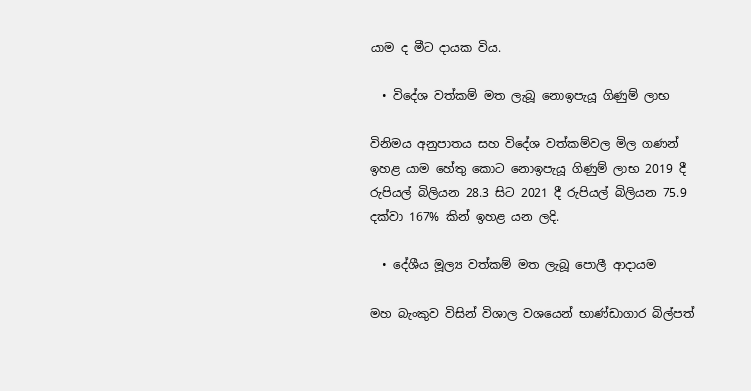යාම ද මීට දායක විය.

  • විදේශ වත්කම් මත ලැබූ නොඉපැයූ ගිණුම් ලාභ

විනිමය අනුපාතය සහ විදේශ වත්කම්වල මිල ගණන් ඉහළ යාම හේතු කොට නොඉපැයූ ගිණුම් ලාභ 2019 දී රුපියල් බිලියන 28.3 සිට 2021 දී රුපියල් බිලියන 75.9 දක්වා 167% කින් ඉහළ යන ලදි.

  • දේශීය මූල්‍ය වත්කම් මත ලැබූ පොලී ආදායම

මහ බැංකුව විසින් විශාල වශයෙන් භාණ්ඩාගාර බිල්පත්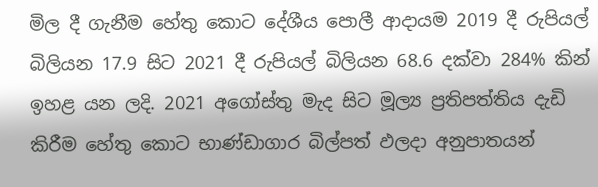මිල දී ගැනීම හේතු කොට දේශීය පොලී ආදායම 2019 දී රුපියල් බිලියන 17.9 සිට 2021 දී රුපියල් බිලියන 68.6 දක්වා 284% කින් ඉහළ යන ලදි. 2021 අගෝස්තු මැද සිට මූල්‍ය ප්‍රතිපත්තිය දැඩි කිරීම හේතු කොට භාණ්ඩාගාර බිල්පත් ඵලදා අනුපාතයන්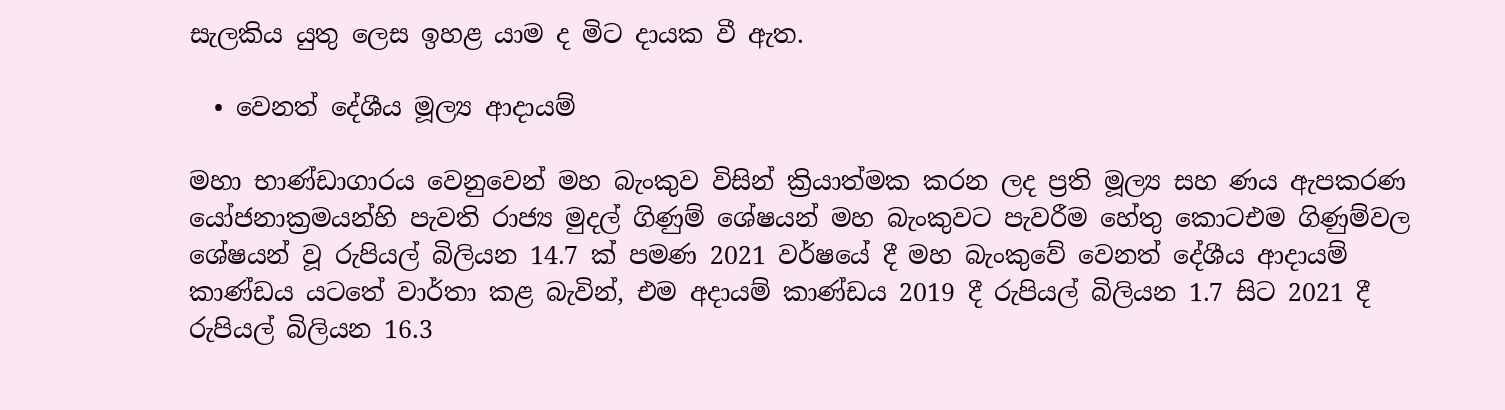සැලකිය යුතු ලෙස ඉහළ යාම ද මිට දායක වී ඇත.

  • වෙනත් දේශීය මූල්‍ය ආදායම්

මහා භාණ්ඩාගාරය වෙනුවෙන් මහ බැංකුව විසින් ක්‍රියාත්මක කරන ලද ප්‍රති මූල්‍ය සහ ණය ඇපකරණ යෝජනාක්‍රමයන්හි පැවති රාජ්‍ය මුදල් ගිණුම් ශේෂයන් මහ බැංකුවට පැවරීම හේතු කොටඑම ගිණුම්වල ශේෂයන් වූ රුපියල් බිලියන 14.7 ක් පමණ 2021 වර්ෂයේ දී මහ බැංකුවේ වෙනත් දේශීය ආදායම් කාණ්ඩය යටතේ වාර්තා කළ බැවින්, එම අදායම් කාණ්ඩය 2019 දී රුපියල් බිලියන 1.7 සිට 2021 දී රුපියල් බිලියන 16.3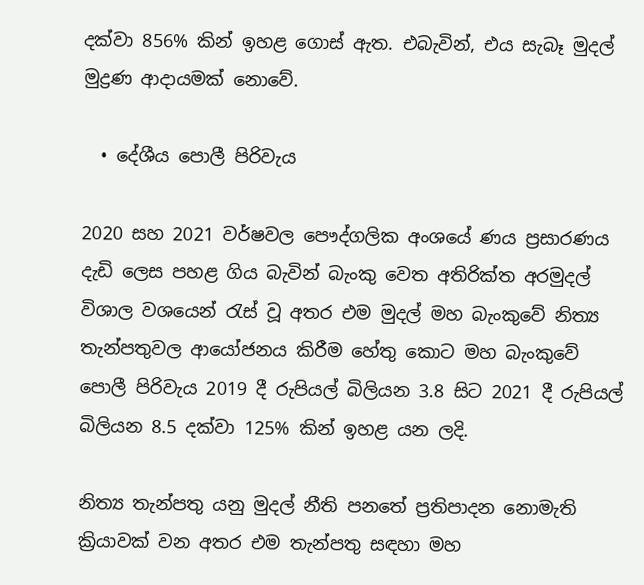දක්වා 856% කින් ඉහළ ගොස් ඇත. එබැවින්, එය සැබෑ මුදල් මුද්‍රණ ආදායමක් නොවේ.

  • දේශීය පොලී පිරිවැය

2020 සහ 2021 වර්ෂවල පෞද්ගලික අංශයේ ණය ප්‍රසාරණය දැඩි ලෙස පහළ ගිය බැවින් බැංකු වෙත අතිරික්ත අරමුදල් විශාල වශයෙන් රැස් වූ අතර එම මුදල් මහ බැංකුවේ නිත්‍ය තැන්පතුවල ආයෝජනය කිරීම හේතු කොට මහ බැංකුවේ පොලී පිරිවැය 2019 දී රුපියල් බිලියන 3.8 සිට 2021 දී රුපියල් බිලියන 8.5 දක්වා 125% කින් ඉහළ යන ලදි.

නිත්‍ය තැන්පතු යනු මුදල් නීති පනතේ ප්‍රතිපාදන නොමැති ක්‍රියාවක් වන අතර එම තැන්පතු සඳහා මහ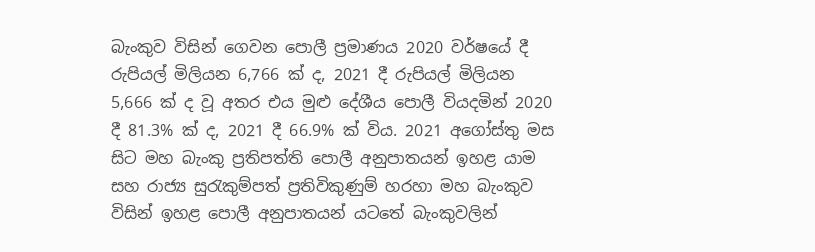බැංකුව විසින් ගෙවන පොලී ප්‍රමාණය 2020 වර්ෂයේ දී රුපියල් මිලියන 6,766 ක් ද, 2021 දී රුපියල් මිලියන 5,666 ක් ද වූ අතර එය මුළු දේශීය පොලී වියදමින් 2020 දී 81.3% ක් ද, 2021 දී 66.9% ක් විය. 2021 අගෝස්තු මස සිට මහ බැංකු ප්‍රතිපත්ති පොලී අනුපාතයන් ඉහළ යාම සහ රාජ්‍ය සුරැකුම්පත් ප්‍රතිවිකුණුම් හරහා මහ බැංකුව විසින් ඉහළ පොලී අනුපාතයන් යටතේ බැංකුවලින්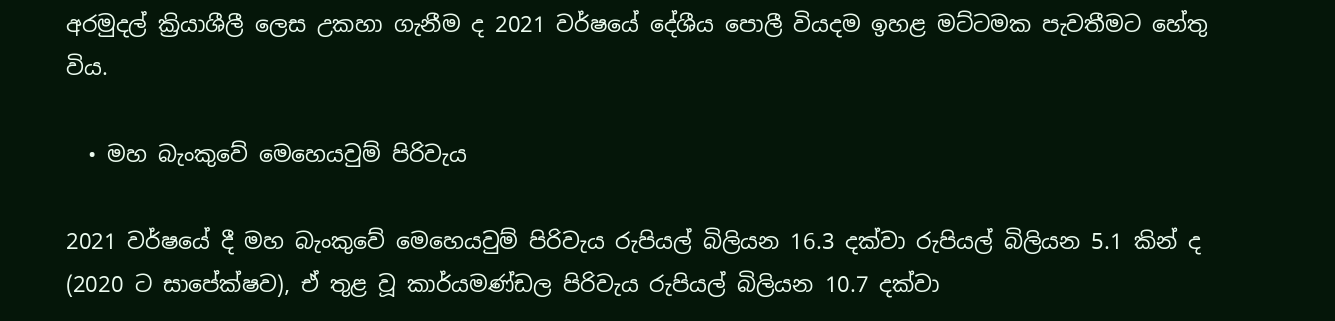අරමුදල් ක්‍රියාශීලී ලෙස උකහා ගැනීම ද 2021 වර්ෂයේ දේශීය පොලී වියදම ඉහළ මට්ටමක පැවතීමට හේතු විය.

  • මහ බැංකුවේ මෙහෙයවුම් පිරිවැය

2021 වර්ෂයේ දී මහ බැංකුවේ මෙහෙයවුම් පිරිවැය රුපියල් බිලියන 16.3 දක්වා රුපියල් බිලියන 5.1 කින් ද (2020 ට සාපේක්ෂව), ඒ තුළ වූ කාර්යමණ්ඩල පිරිවැය රුපියල් බිලියන 10.7 දක්වා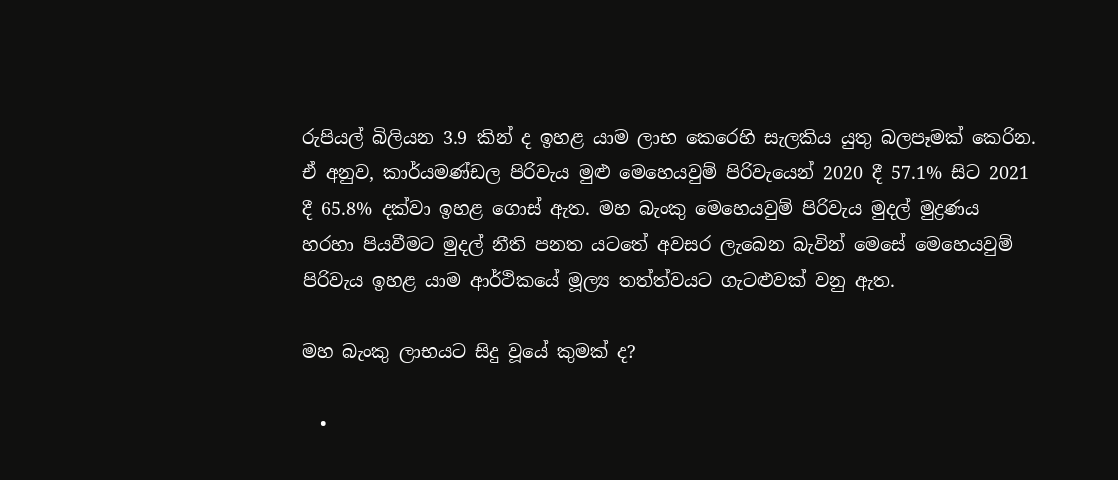රුපියල් බිලියන 3.9 කින් ද ඉහළ යාම ලාභ කෙරෙහි සැලකිය යුතු බලපෑමක් කෙරින. ඒ අනුව, කාර්යමණ්ඩල පිරිවැය මුළු මෙහෙයවුම් පිරිවැයෙන් 2020 දී 57.1% සිට 2021 දී 65.8% දක්වා ඉහළ ගොස් ඇත. මහ බැංකු මෙහෙයවුම් පිරිවැය මුදල් මුද්‍රණය හරහා පියවීමට මුදල් නීති පනත යටතේ අවසර ලැබෙන බැවින් මෙසේ මෙහෙයවුම් පිරිවැය ඉහළ යාම ආර්ථිකයේ මූල්‍ය තත්ත්වයට ගැටළුවක් වනු ඇත.

මහ බැංකු ලාභයට සිදු වූයේ කුමක් ද?

  •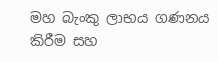මහ බැංකු ලාභය ගණනය කිරීම සහ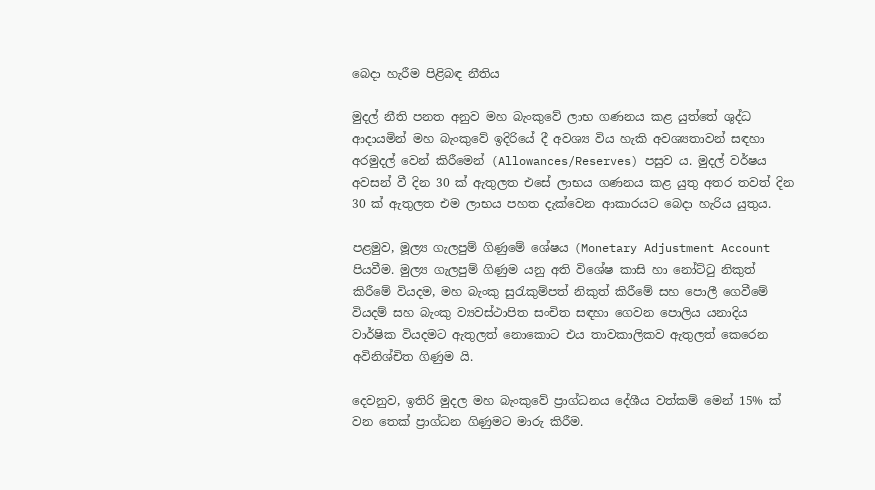බෙදා හැරීම පිළිබඳ නීතිය

මුදල් නීති පනත අනුව මහ බැංකුවේ ලාභ ගණනය කළ යුත්තේ ශුද්ධ ආදායමින් මහ බැංකුවේ ඉදිරියේ දී අවශ්‍ය විය හැකි අවශ්‍යතාවන් සඳහා අරමුදල් වෙන් කිරීමෙන් (Allowances/Reserves) පසුව ය. මුදල් වර්ෂය අවසන් වී දින 30 ක් ඇතුලත එසේ ලාභය ගණනය කළ යුතු අතර තවත් දින 30 ක් ඇතුලත එම ලාභය පහත දැක්වෙන ආකාරයට බෙදා හැරිය යුතුය.

පළමුව, මූල්‍ය ගැලපුම් ගිණුමේ ශේෂය (Monetary Adjustment Account පියවීම. මුල්‍ය ගැලපුම් ගිණුම යනු අති විශේෂ කාසි හා නෝට්ටු නිකුත් කිරීමේ වියදම, මහ බැංකු සුරැකුම්පත් නිකුත් කිරීමේ සහ පොලී ගෙවීමේ වියදම් සහ බැංකු ව්‍යවස්ථාපිත සංචිත සඳහා ගෙවන පොලිය යනාදිය වාර්ෂික වියදමට ඇතුලත් නොකොට එය තාවකාලිකව ඇතුලත් කෙරෙන අවිනිශ්චිත ගිණුම යි.

දෙවනුව, ඉතිරි මුදල මහ බැංකුවේ ප්‍රාග්ධනය දේශීය වත්කම් මෙන් 15% ක් වන තෙක් ප්‍රාග්ධන ගිණුමට මාරු කිරීම.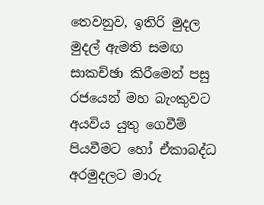තෙවනුව, ඉතිරි මුදල මුදල් ඇමති සමඟ සාකච්ඡා කිරීමෙන් පසු රජයෙන් මහ බැංකුවට අයවිය යුතු ගෙවීම් පියවීමට හෝ ඒකාබද්ධ අරමුදලට මාරු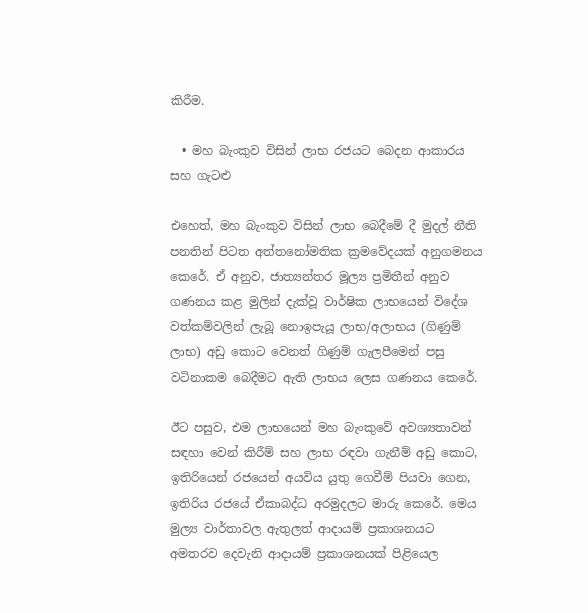කිරීම.

  • මහ බැංකුව විසින් ලාභ රජයට බෙදන ආකාරය සහ ගැටළු

එහෙත්, මහ බැංකුව විසින් ලාභ බෙදීමේ දී මුදල් නීති පනතින් පිටත අත්තනෝමතික ක්‍රමවේදයක් අනුගමනය කෙරේ. ඒ අනුව, ජාත්‍යන්තර මූල්‍ය ප්‍රමිතීන් අනුව ගණනය කළ මුලින් දැක්වූ වාර්ෂික ලාභයෙන් විදේශ වත්කම්වලින් ලැබූ නොඉපැයූ ලාභ/අලාභය (ගිණුම් ලාභ) අඩු කොට වෙනත් ගිණුම් ගැලපීමෙන් පසු වටිනාකම බෙදීමට ඇති ලාභය ලෙස ගණනය කෙරේ.

ඊට පසුව, එම ලාභයෙන් මහ බැංකුවේ අවශ්‍යතාවන් සඳහා වෙන් කිරීම් සහ ලාභ රඳවා ගැනීම් අඩු කොට, ඉතිරියෙන් රජයෙන් අයවිය යුතු ගෙවීම් පියවා ගෙන, ඉතිරිය රජයේ ඒකාබද්ධ අරමුදලට මාරු කෙරේ. මෙය මුල්‍ය වාර්තාවල ඇතුලත් ආදායම් ප්‍රකාශනයට අමතරව දෙවැනි ආදායම් ප්‍රකාශනයක් පිළියෙල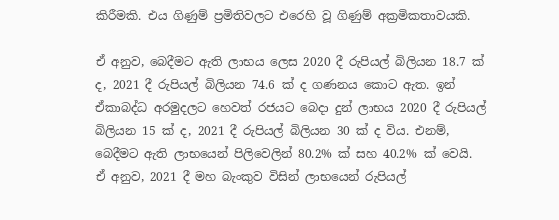කිරීමකි. එය ගිණුම් ප්‍රමිතිවලට එරෙහි වූ ගිණුම් අක්‍රමිකතාවයකි.

ඒ අනුව, බෙදීමට ඇති ලාභය ලෙස 2020 දී රුපියල් බිලියන 18.7 ක් ද, 2021 දී රුපියල් බිලියන 74.6 ක් ද ගණනය කොට ඇත. ඉන් ඒකාබද්ධ අරමුදලට හෙවත් රජයට බෙදා දුන් ලාභය 2020 දී රුපියල් බිලියන 15 ක් ද, 2021 දී රුපියල් බිලියන 30 ක් ද විය. එනම්, බෙදීමට ඇති ලාභයෙන් පිලිවෙලින් 80.2% ක් සහ 40.2% ක් වෙයි.  ඒ අනුව, 2021 දී මහ බැංකුව විසින් ලාභයෙන් රුපියල්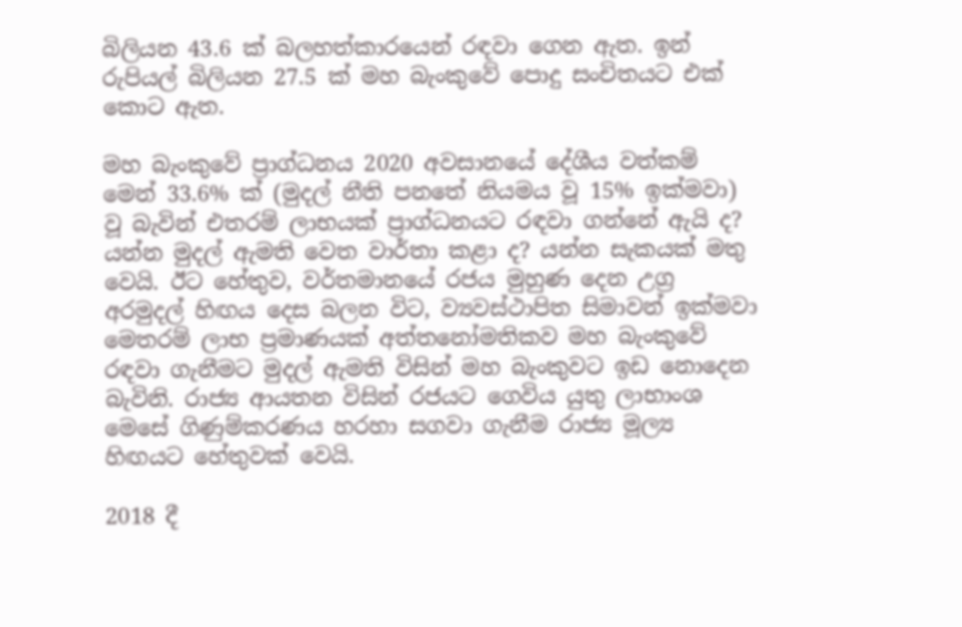බිලියන 43.6 ක් බලහත්කාරයෙන් රඳවා ගෙන ඇත. ඉන් රුපියල් බිලියන 27.5 ක් මහ බැංකුවේ පොදු සංචිතයට එක් කොට ඇත.

මහ බැංකුවේ ප්‍රාග්ධනය 2020 අවසානයේ දේශීය වත්කම් මෙන් 33.6% ක් (මුදල් නීති පනතේ නියමය වූ 15% ඉක්මවා) වූ බැවින් එතරම් ලාභයක් ප්‍රාග්ධනයට රඳවා ගන්නේ ඇයි ද? යන්න මුදල් ඇමති වෙත වාර්තා කළා ද? යන්න සැකයක් මතු වෙයි. ඊට හේතුව, වර්තමානයේ රජය මුහුණ දෙන උග්‍ර අරමුදල් හිඟය දෙස බලන විට, ව්‍යවස්ථාපිත සිමාවන් ඉක්මවා මෙතරම් ලාභ ප්‍රමාණයක් අත්තනෝමතිකව මහ බැංකුවේ රඳවා ගැනීමට මුදල් ඇමති විසින් මහ බැංකුවට ඉඩ නොදෙන බැවිනි. රාජ්‍ය ආයතන විසින් රජයට ගෙවිය යුතු ලාභාංශ මෙසේ ගිණුම්කරණය හරහා සගවා ගැනීම රාජ්‍ය මූල්‍ය හිඟයට හේතුවක් වෙයි.

2018 දී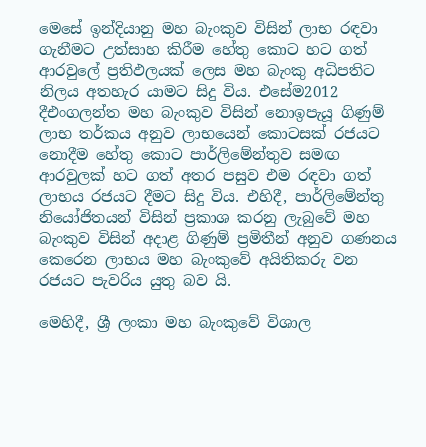මෙසේ ඉන්දියානු මහ බැංකුව විසින් ලාභ රඳවා ගැනීමට උත්සාහ කිරීම හේතු කොට හට ගත් ආරවුලේ ප්‍රතිඵලයක් ලෙස මහ බැංකු අධිපතිට නිලය අතහැර යාමට සිදු විය. එසේම2012 දීඑංගලන්ත මහ බැංකුව විසින් නොඉපැයූ ගිණුම් ලාභ තර්කය අනුව ලාභයෙන් කොටසක් රජයට නොදීම හේතු කොට පාර්ලිමේන්තුව සමඟ ආරවුලක් හට ගත් අතර පසුව එම රඳවා ගත් ලාභය රජයට දීමට සිදු විය. එහිදී, පාර්ලිමේන්තු නියෝජිතයන් විසින් ප්‍රකාශ කරනු ලැබුවේ මහ බැංකුව විසින් අදාළ ගිණුම් ප්‍රමිතීන් අනුව ගණනය කෙරෙන ලාභය මහ බැංකුවේ අයිතිකරු වන රජයට පැවරිය යුතු බව යි.

මෙහිදී, ශ්‍රී ලංකා මහ බැංකුවේ විශාල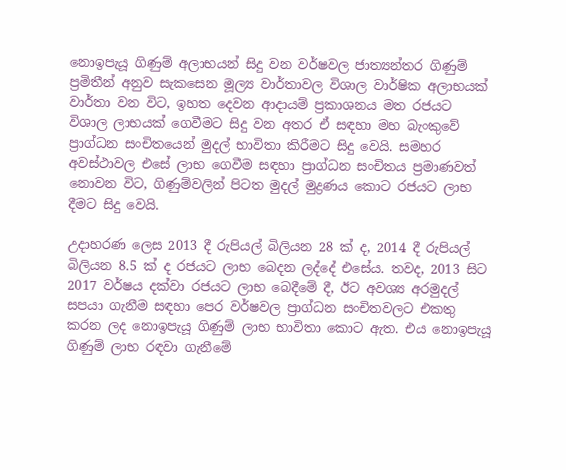නොඉපැයූ ගිණුම් අලාභයන් සිදු වන වර්ෂවල ජාත්‍යන්තර ගිණුම් ප්‍රමිතීන් අනුව සැකසෙන මූල්‍ය වාර්තාවල විශාල වාර්ෂික අලාභයක් වාර්තා වන විට, ඉහත දෙවන ආදායම් ප්‍රකාශනය මත රජයට විශාල ලාභයක් ගෙවීමට සිදු වන අතර ඒ සඳහා මහ බැංකුවේ ප්‍රාග්ධන සංචිතයෙන් මුදල් භාවිතා කිරීමට සිදු වෙයි. සමහර අවස්ථාවල එසේ ලාභ ගෙවීම සඳහා ප්‍රාග්ධන සංචිතය ප්‍රමාණවත් නොවන විට, ගිණුම්වලින් පිටත මුදල් මුද්‍රණය කොට රජයට ලාභ දීමට සිදු වෙයි.

උදාහරණ ලෙස 2013 දී රුපියල් බිලියන 28 ක් ද, 2014 දී රුපියල් බිලියන 8.5 ක් ද රජයට ලාභ බෙදන ලද්දේ එසේය. තවද, 2013 සිට 2017 වර්ෂය දක්වා රජයට ලාභ බෙදීමේ දී, ඊට අවශ්‍ය අරමුදල් සපයා ගැනීම සඳහා පෙර වර්ෂවල ප්‍රාග්ධන සංචිතවලට එකතු කරන ලද නොඉපැයූ ගිණුම් ලාභ භාවිතා කොට ඇත. එය නොඉපැයූ ගිණුම් ලාභ රඳවා ගැනීමේ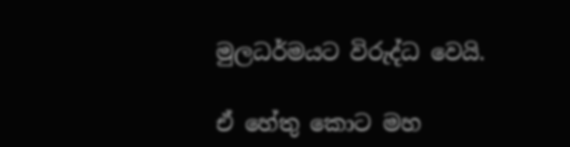මුලධර්මයට විරුද්ධ වෙයි.

ඒ හේතු කොට මහ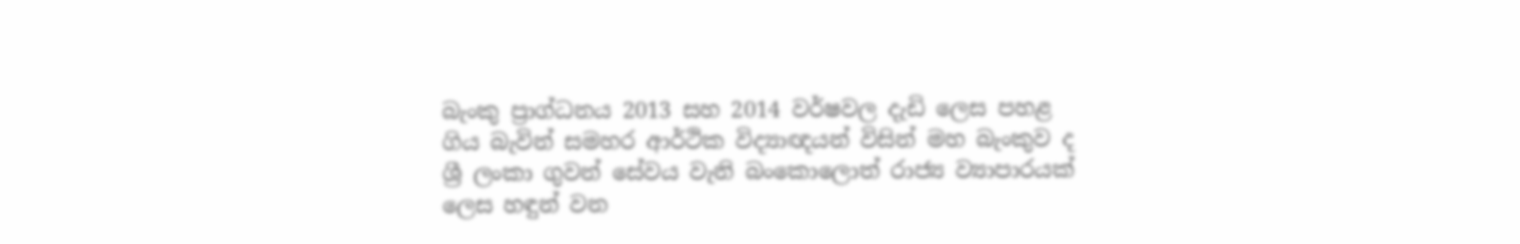බැංකු ප්‍රාග්ධනය 2013 සහ 2014 වර්ෂවල දැඩි ලෙස පහළ ගිය බැවින් සමහර ආර්ථික විද්‍යාඥයන් විසින් මහ බැංකුව ද ශ්‍රී ලංකා ගුවන් සේවය වැනි බංකොලොත් රාජ්‍ය ව්‍යාපාරයක් ලෙස හඳුන් වන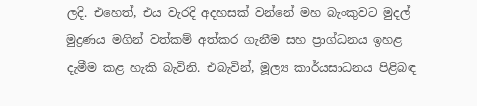ලදි. එහෙත්, එය වැරදි අදහසක් වන්නේ මහ බැංකුවට මුදල් මුද්‍රණය මගින් වත්කම් අත්කර ගැනීම සහ ප්‍රාග්ධනය ඉහළ දැමීම කළ හැකි බැවිනි. එබැවින්, මූල්‍ය කාර්යසාධනය පිළිබඳ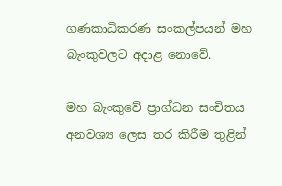ගණකාධිකරණ සංකල්පයන් මහ බැංකුවලට අදාළ නොවේ.

මහ බැංකුවේ ප්‍රාග්ධන සංචිතය අනවශ්‍ය ලෙස තර කිරීම තුළින්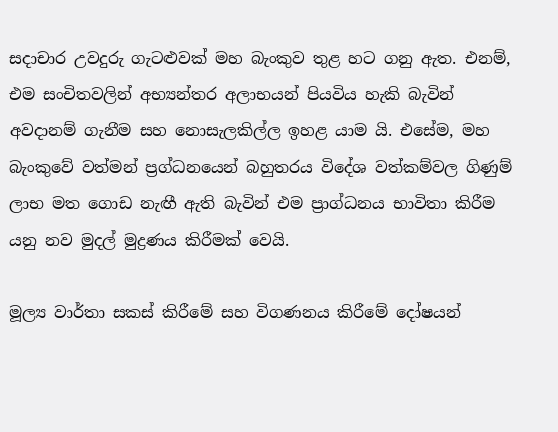සදාචාර උවදුරු ගැටළුවක් මහ බැංකුව තුළ හට ගනු ඇත. එනම්, එම සංචිතවලින් අභ්‍යන්තර අලාභයන් පියවිය හැකි බැවින් අවදානම් ගැනීම සහ නොසැලකිල්ල ඉහළ යාම යි. එසේම, මහ බැංකුවේ වත්මන් ප්‍රග්ධනයෙන් බහුතරය විදේශ වත්කම්වල ගිණුම් ලාභ මත ගොඩ නැඟී ඇති බැවින් එම ප්‍රාග්ධනය භාවිතා කිරීම යනු නව මුදල් මුද්‍රණය කිරීමක් වෙයි.

මූල්‍ය වාර්තා සකස් කිරීමේ සහ විගණනය කිරීමේ දෝෂයන්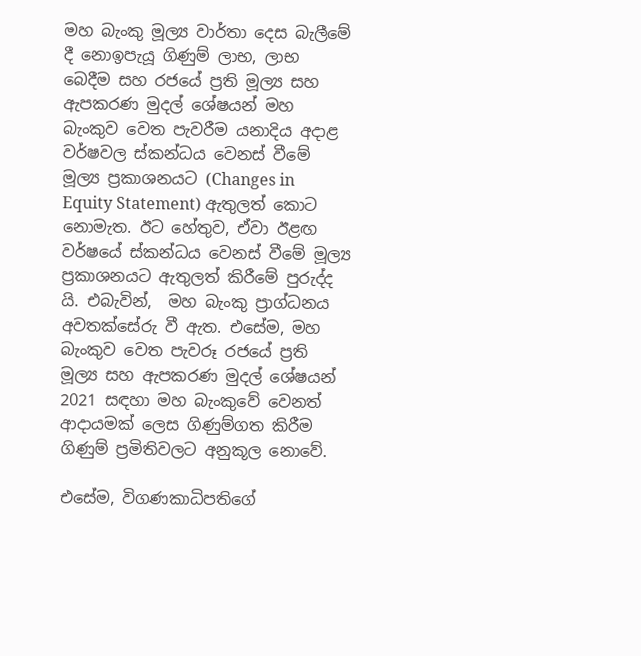මහ බැංකු මූල්‍ය වාර්තා දෙස බැලීමේ දී නොඉපැයූ ගිණුම් ලාභ, ලාභ බෙදීම සහ රජයේ ප්‍රති මූල්‍ය සහ ඇපකරණ මුදල් ශේෂයන් මහ බැංකුව වෙත පැවරීම යනාදිය අදාළ වර්ෂවල ස්කන්ධය වෙනස් වීමේ මූල්‍ය ප්‍රකාශනයට (Changes in Equity Statement) ඇතුලත් කොට නොමැත. ඊට හේතුව, ඒවා ඊළඟ වර්ෂයේ ස්කන්ධය වෙනස් වීමේ මූල්‍ය ප්‍රකාශනයට ඇතුලත් කිරීමේ පුරුද්ද යි. එබැවින්,  මහ බැංකු ප්‍රාග්ධනය අවතක්සේරු වී ඇත. එසේම, මහ බැංකුව වෙත පැවරූ රජයේ ප්‍රති මූල්‍ය සහ ඇපකරණ මුදල් ශේෂයන් 2021 සඳහා මහ බැංකුවේ වෙනත් ආදායමක් ලෙස ගිණුම්ගත කිරීම ගිණුම් ප්‍රමිතිවලට අනුකූල නොවේ.

එසේම, විගණකාධිපතිගේ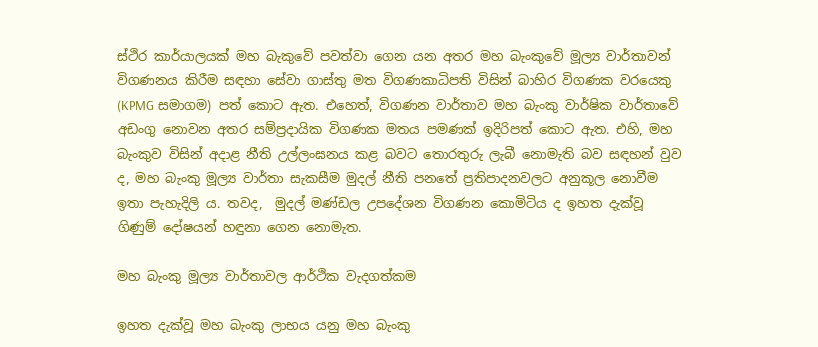ස්ථිර කාර්යාලයක් මහ බැකුවේ පවත්වා ගෙන යන අතර මහ බැංකුවේ මූල්‍ය වාර්තාවන් විගණනය කිරීම සඳහා සේවා ගාස්තු මත විගණකාධිපති විසින් බාහිර විගණක වරයෙකු (KPMG සමාගම) පත් කොට ඇත. එහෙත්, විගණන වාර්තාව මහ බැංකු වාර්ෂික වාර්තාවේ අඩංගු නොවන අතර සම්ප්‍රදායික විගණක මතය පමණක් ඉදිරිපත් කොට ඇත. එහි, මහ බැංකුව විසින් අදාළ නීති උල්ලංඝනය කළ බවට තොරතුරු ලැබී නොමැති බව සඳහන් වුව ද, මහ බැංකු මූල්‍ය වාර්තා සැකසීම මුදල් නීති පනතේ ප්‍රතිපාදනවලට අනුකූල නොවීම ඉතා පැහැදිලි ය. තවද,  මුදල් මණ්ඩල උපදේශන විගණන කොමිටිය ද ඉහත දැක්වූ ගිණුම් දෝෂයන් හඳුනා ගෙන නොමැත.

මහ බැංකු මූල්‍ය වාර්තාවල ආර්ථික වැදගත්කම

ඉහත දැක්වූ මහ බැංකු ලාභය යනු මහ බැංකු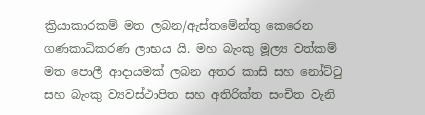ක්‍රියාකාරකම් මත ලබන/ඇස්තමේන්තු කෙරෙන ගණකාධිකරණ ලාභය යි. මහ බැංකු මූල්‍ය වත්කම් මත පොලී ආදායමක් ලබන අතර කාසි සහ නෝට්ටු සහ බැංකු ව්‍යවස්ථාපිත සහ අතිරික්ත සංචිත වැනි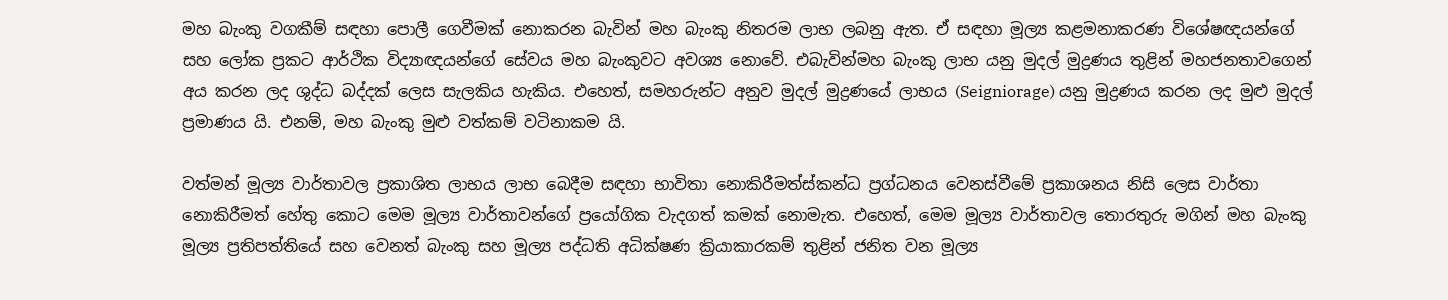මහ බැංකු වගකීම් සඳහා පොලී ගෙවීමක් නොකරන බැවින් මහ බැංකු නිතරම ලාභ ලබනු ඇත. ඒ සඳහා මූල්‍ය කළමනාකරණ විශේෂඥයන්ගේ සහ ලෝක ප්‍රකට ආර්ථික විද්‍යාඥයන්ගේ සේවය මහ බැංකුවට අවශ්‍ය නොවේ. එබැවින්මහ බැංකු ලාභ යනු මුදල් මුද්‍රණය තුළින් මහජනතාවගෙන් අය කරන ලද ශුද්ධ බද්දක් ලෙස සැලකිය හැකිය. එහෙත්, සමහරුන්ට අනුව මුදල් මුද්‍රණයේ ලාභය (Seigniorage) යනු මුද්‍රණය කරන ලද මුළු මුදල් ප්‍රමාණය යි. එනම්, මහ බැංකු මුළු වත්කම් වටිනාකම යි.

වත්මන් මූල්‍ය වාර්තාවල ප්‍රකාශිත ලාභය ලාභ බෙදීම සඳහා භාවිතා නොකිරීමත්ස්කන්ධ ප්‍රග්ධනය වෙනස්වීමේ ප්‍රකාශනය නිසි ලෙස වාර්තා නොකිරීමත් හේතු කොට මෙම මූල්‍ය වාර්තාවන්ගේ ප්‍රයෝගික වැදගත් කමක් නොමැත. එහෙත්, මෙම මූල්‍ය වාර්තාවල තොරතුරු මගින් මහ බැංකු මූල්‍ය ප්‍රතිපත්තියේ සහ වෙනත් බැංකු සහ මූල්‍ය පද්ධති අධික්ෂණ ක්‍රියාකාරකම් තුළින් ජනිත වන මූල්‍ය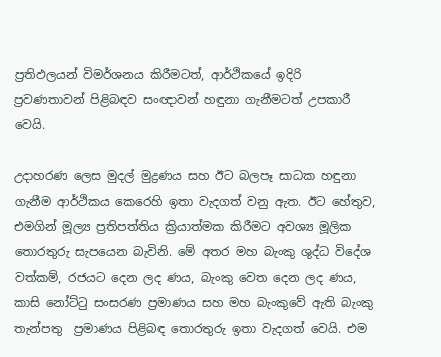ප්‍රතිඵලයන් විමර්ශනය කිරීමටත්, ආර්ථිකයේ ඉදිරි ප්‍රවණතාවන් පිළිබඳව සංඥාවන් හඳුනා ගැනීමටත් උපකාරී වෙයි.

උදාහරණ ලෙස මුදල් මුද්‍රණය සහ ඊට බලපෑ සාධක හඳුනා ගැනීම ආර්ථිකය කෙරෙහි ඉතා වැදගත් වනු ඇත. ඊට හේතුව, එමගින් මූල්‍ය ප්‍රතිපත්තිය ක්‍රියාත්මක කිරීමට අවශ්‍ය මූලික තොරතුරු සැපයෙන බැවිනි. මේ අතර මහ බැංකු ශුද්ධ විදේශ වත්කම්, රජයට දෙන ලද ණය, බැංකු වෙත දෙන ලද ණය, කාසි නෝට්ටු සංසරණ ප්‍රමාණය සහ මහ බැංකුවේ ඇති බැංකු තැන්පතු  ප්‍රමාණය පිළිබඳ තොරතුරු ඉතා වැදගත් වෙයි. එම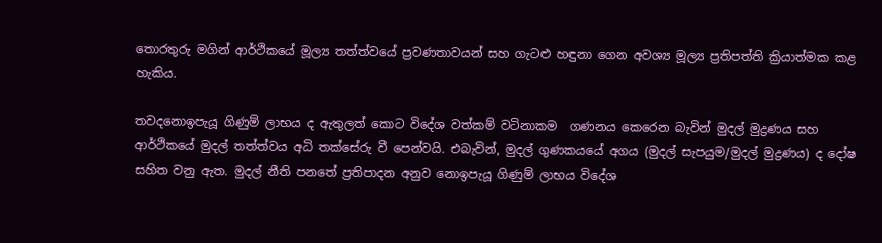තොරතුරු මගින් ආර්ථිකයේ මූල්‍ය තත්ත්වයේ ප්‍රවණතාවයන් සහ ගැටළු හඳුනා ගෙන අවශ්‍ය මූල්‍ය ප්‍රතිපත්ති ක්‍රියාත්මක කළ හැකිය.

තවදනොඉපැයූ ගිණුම් ලාභය ද ඇතුලත් කොට විදේශ වත්කම් වටිනාකම  ගණනය කෙරෙන බැවින් මුදල් මුද්‍රණය සහ ආර්ථිකයේ මුදල් තත්ත්වය අධි තක්සේරු වී පෙන්වයි. එබැවින්, මුදල් ගුණකයයේ අගය (මුදල් සැපයුම/මුදල් මුද්‍රණය) ද දෝෂ සහිත වනු ඇත. මුදල් නීති පනතේ ප්‍රතිපාදන අනුව නොඉපැයූ ගිණුම් ලාභය විදේශ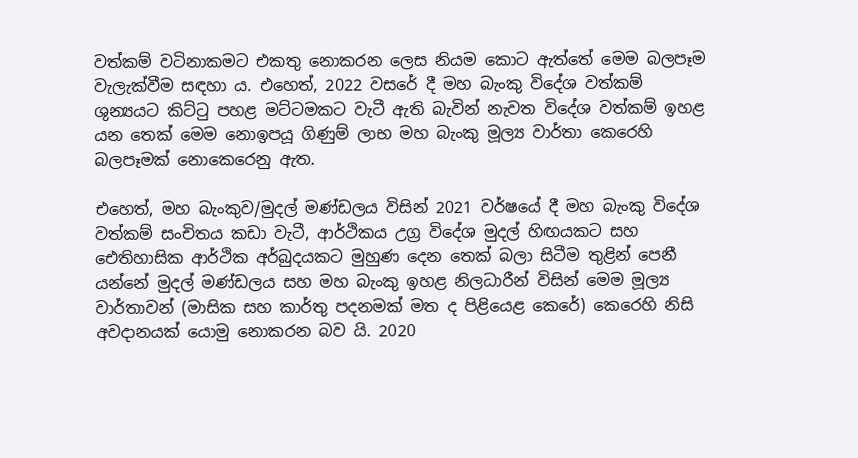වත්කම් වටිනාකමට එකතු නොකරන ලෙස නියම කොට ඇත්තේ මෙම බලපෑම වැලැක්වීම සඳහා ය. එහෙත්, 2022 වසරේ දී මහ බැංකු විදේශ වත්කම් ශුන්‍යයට කිට්ටු පහළ මට්ටමකට වැටී ඇති බැවින් නැවත විදේශ වත්කම් ඉහළ යන තෙක් මෙම නොඉපයූ ගිණුම් ලාභ මහ බැංකු මූල්‍ය වාර්තා කෙරෙහි බලපෑමක් නොකෙරෙනු ඇත.

එහෙත්, මහ බැංකුව/මුදල් මණ්ඩලය විසින් 2021 වර්ෂයේ දී මහ බැංකු විදේශ වත්කම් සංචිතය කඩා වැටී, ආර්ථිකය උග්‍ර විදේශ මුදල් හිඟයකට සහ ඓතිහාසික ආර්ථික අර්බුදයකට මුහුණ දෙන තෙක් බලා සිටීම තුළින් පෙනී යන්නේ මුදල් මණ්ඩලය සහ මහ බැංකු ඉහළ නිලධාරීන් විසින් මෙම මූල්‍ය වාර්තාවන් (මාසික සහ කාර්තු පදනමක් මත ද පිළියෙළ කෙරේ) කෙරෙහි නිසි අවදානයක් යොමු නොකරන බව යි. 2020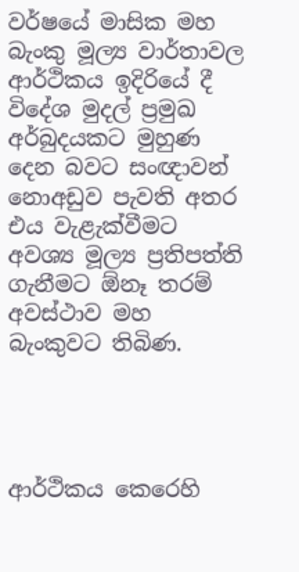වර්ෂයේ මාසික මහ බැංකු මූල්‍ය වාර්තාවල ආර්ථිකය ඉදිරියේ දී විදේශ මුදල් ප්‍රමුඛ අර්බුදයකට මුහුණ දෙන බවට සංඥාවන් නොඅඩුව පැවති අතර එය වැළැක්වීමට අවශ්‍ය මූල්‍ය ප්‍රතිපත්ති ගැනීමට ඕනෑ තරම් අවස්ථාව මහ බැංකුවට තිබිණ.




ආර්ථිකය කෙරෙහි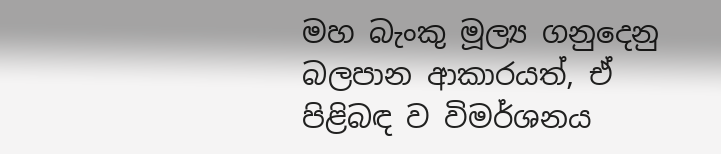මහ බැංකු මූල්‍ය ගනුදෙනු බලපාන ආකාරයත්, ඒ පිළිබඳ ව විමර්ශනය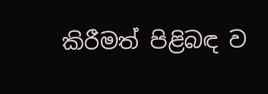කිරීමත් පිළිබඳ ව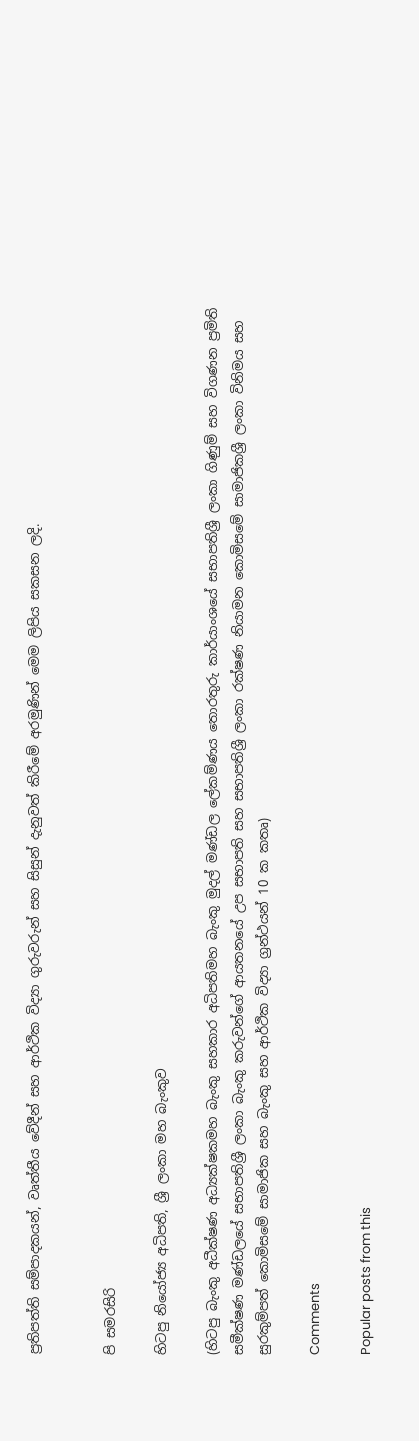ප්‍රතිපත්ති සම්පාදකයන්, වෘත්තීය වේදීන් සහ ආර්ථික විද්‍යා ගුරුවරුන් සහ සිසුන් දැනුවත් කිරීමේ අරමුණින් මෙම ලිපිය සකසන ලදි.


පි සමරසිරි

හිටපු නියෝජ්‍ය අධිපති, ශ්‍රී ලංකා මහ බැංකුව

(හිටපු බැංකු අධීක්ෂණ අධ්‍යක්ෂකමහ බැංකු සහකාර අධිපතිමහ බැංකු මුදල් මණ්ඩල ලේකම්ණය තොරතුරු කාර්යාංශයේ සභාපතිශ්‍රී ලංකා ගිණුම් සහ විගණන ප්‍රමිති සමීක්ෂණ මණ්ඩලයේ සභාපතිශ්‍රී ලංකා බැංකු කරුවන්ගේ ආයතනයේ උප සභාපති සහ සභාපතිශ්‍රී ලංකා රක්ෂණ නියාමන කොමිසමේ සාමාජිකශ්‍රී ලංකා විනිමය සහ සුරකුම්පත් කොමිසමේ සාමාජික සහ බැංකු සහ ආර්ථික විද්‍යා ග්‍රන්ථයන් 10 ක කතෘ)

Comments

Popular posts from this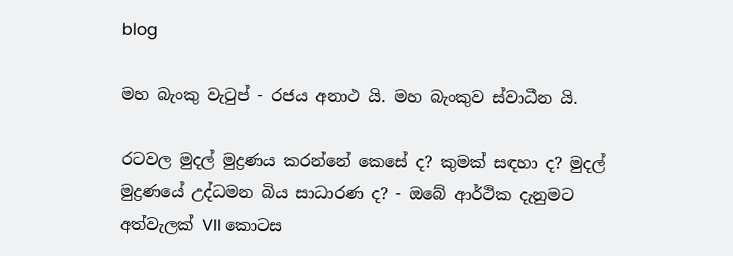blog

මහ බැංකු වැටුප් - රජය අනාථ යි. මහ බැංකුව ස්වාධීන යි.

රටවල මුදල් මුද්‍රණය කරන්නේ කෙසේ ද? කුමක් සඳහා ද? මුදල් මුද්‍රණයේ උද්ධමන බිය සාධාරණ ද? - ඔබේ ආර්ථික දැනුමට අත්වැලක් VII කොටස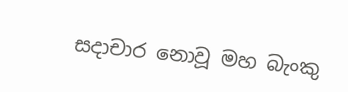සදාචාර නොවූ මහ බැංකු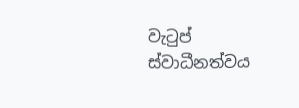වැටුප් ස්වාධීනත්වය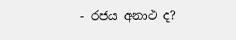- රජය අනාථ ද?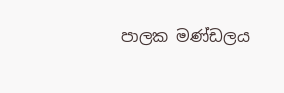පාලක මණ්ඩලය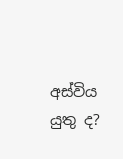අස්විය යුතු ද?